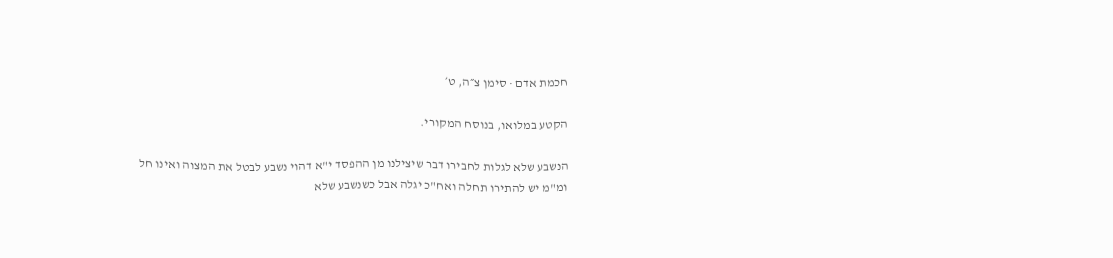חכמת אדם · סימן צ״ה, ט׳

הקטע במלואו, בנוסח המקורי.

הנשבע שלא לגלות לחבירו דבר שיצילנו מן ההפסד י"א דהוי נשבע לבטל את המצוה ואינו חל ומ"מ יש להתירו תחלה ואח"כ יגלה אבל כשנשבע שלא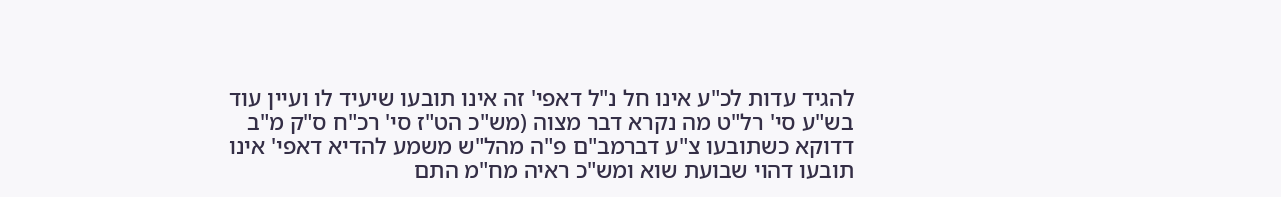להגיד עדות לכ"ע אינו חל נ"ל דאפי' זה אינו תובעו שיעיד לו ועיין עוד בש"ע סי' רל"ט מה נקרא דבר מצוה (מש"כ הט"ז סי' רכ"ח ס"ק מ"ב דדוקא כשתובעו צ"ע דברמב"ם פ"ה מהל"ש משמע להדיא דאפי' אינו תובעו דהוי שבועת שוא ומש"כ ראיה מח"מ התם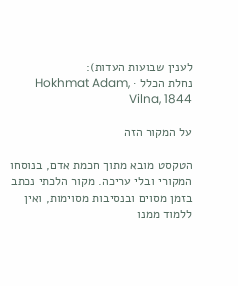לענין שבועות העדות):
נחלת הכלל · Hokhmat Adam, Vilna, 1844

על המקור הזה

הטקסט מובא מתוך חכמת אדם, בנוסחו המקורי ובלי עריכה. מקור הלכתי נכתב בזמן מסוים ובנסיבות מסוימות, ואין ללמוד ממנו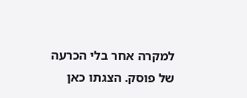למקרה אחר בלי הכרעה של פוסק. הצגתו כאן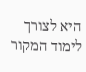היא לצורך לימוד המקור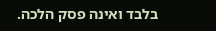בלבד ואינה פסק הלכה.